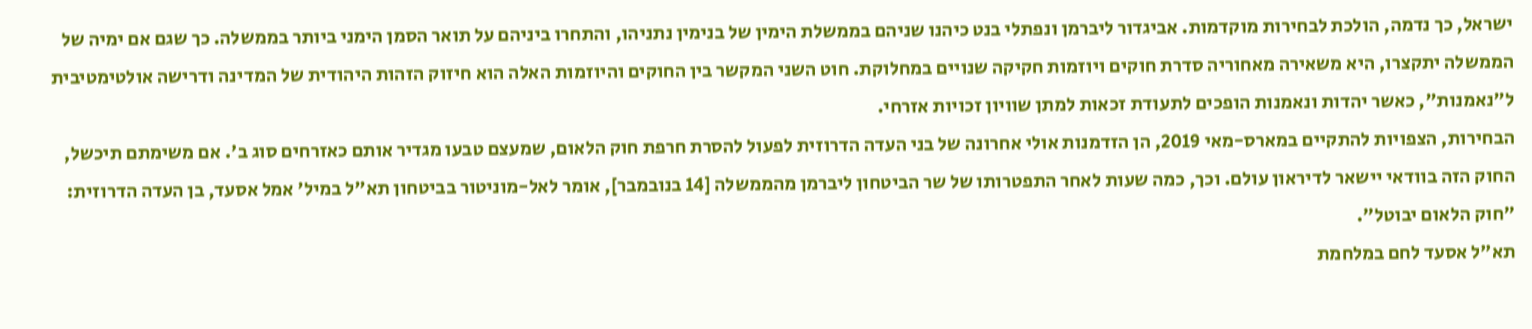ישראל, כך נדמה, הולכת לבחירות מוקדמות. אביגדור ליברמן ונפתלי בנט כיהנו שניהם בממשלת הימין של בנימין נתניהו, והתחרו ביניהם על תואר הסמן הימני ביותר בממשלה. כך שגם אם ימיה של הממשלה יתקצרו, היא משאירה מאחוריה סדרת חוקים ויוזמות חקיקה שנויים במחלוקת. חוט השני המקשר בין החוקים והיוזמות האלה הוא חיזוק הזהות היהודית של המדינה ודרישה אולטימטיבית ל"נאמנות", כאשר יהדות ונאמנות הופכים לתעודת זכאות למתן שוויון זכויות אזרחי.
הבחירות, הצפויות להתקיים במארס-מאי 2019, הן הזדמנות אולי אחרונה של בני העדה הדרוזית לפעול להסרת חרפת חוק הלאום, שמעצם טבעו מגדיר אותם כאזרחים סוג ב'. אם משימתם תיכשל, החוק הזה בוודאי יישאר לדיראון עולם. וכך, כמה שעות לאחר התפטרותו של שר הביטחון ליברמן מהממשלה [14 בנובמבר], אומר לאל-מוניטור בביטחון תא"ל במיל' אמל אסעד, בן העדה הדרוזית: "חוק הלאום יבוטל".
תא"ל אסעד לחם במלחמת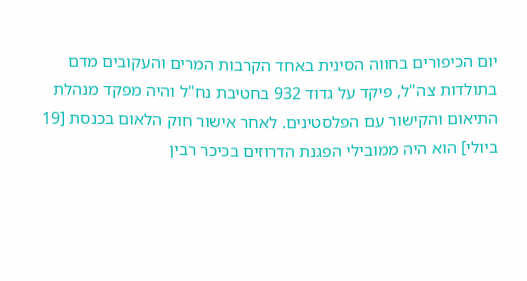יום הכיפורים בחווה הסינית באחד הקרבות המרים והעקובים מדם בתולדות צה"ל, פיקד על גדוד 932 בחטיבת נח"ל והיה מפקד מנהלת התיאום והקישור עם הפלסטינים. לאחר אישור חוק הלאום בכנסת [19 ביולי] הוא היה ממובילי הפגנת הדרוזים בכיכר רבין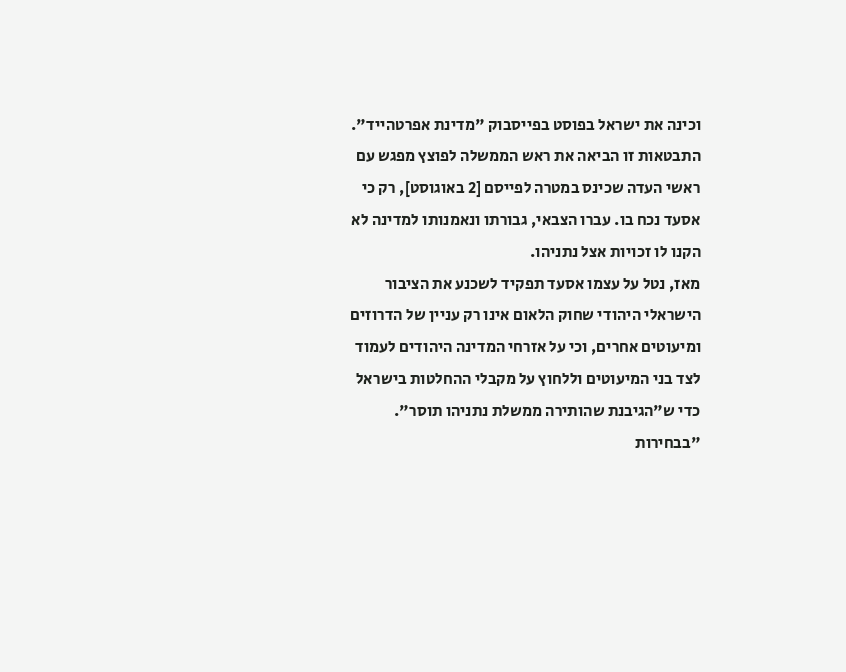וכינה את ישראל בפוסט בפייסבוק "מדינת אפרטהייד". התבטאות זו הביאה את ראש הממשלה לפוצץ מפגש עם ראשי העדה שכינס במטרה לפייסם [2 באוגוסט], רק כי אסעד נכח בו. עברו הצבאי, גבורתו ונאמנותו למדינה לא הקנו לו זכויות אצל נתניהו.
מאז, נטל על עצמו אסעד תפקיד לשכנע את הציבור הישראלי היהודי שחוק הלאום אינו רק עניין של הדרוזים ומיעוטים אחרים, וכי על אזרחי המדינה היהודים לעמוד לצד בני המיעוטים וללחוץ על מקבלי ההחלטות בישראל כדי ש"הגיבנת שהותירה ממשלת נתניהו תוסר". "בבחירות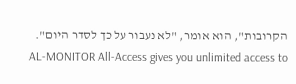הקרובות", הוא אומר, "לא נעבור על כך לסדר היום".
AL-MONITOR All-Access gives you unlimited access to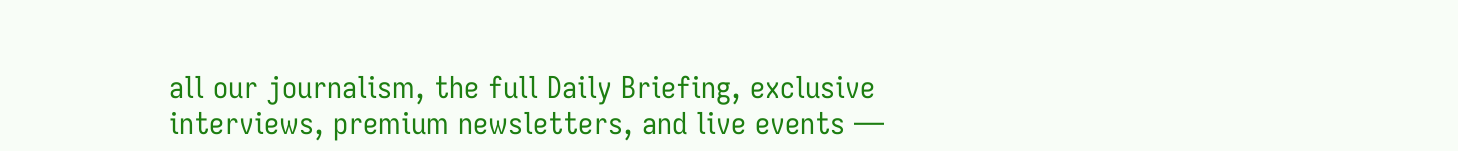all our journalism, the full Daily Briefing, exclusive interviews, premium newsletters, and live events —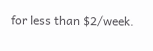for less than $2/week.